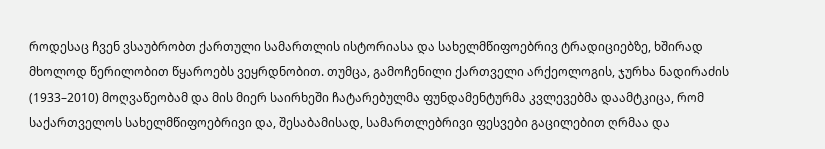როდესაც ჩვენ ვსაუბრობთ ქართული სამართლის ისტორიასა და სახელმწიფოებრივ ტრადიციებზე, ხშირად მხოლოდ წერილობით წყაროებს ვეყრდნობით. თუმცა, გამოჩენილი ქართველი არქეოლოგის, ჯურხა ნადირაძის (1933–2010) მოღვაწეობამ და მის მიერ საირხეში ჩატარებულმა ფუნდამენტურმა კვლევებმა დაამტკიცა, რომ საქართველოს სახელმწიფოებრივი და, შესაბამისად, სამართლებრივი ფესვები გაცილებით ღრმაა და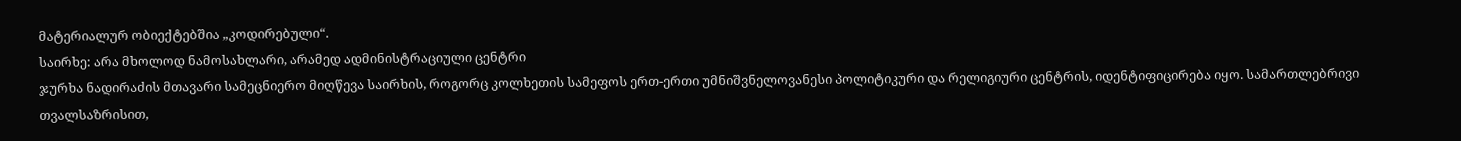მატერიალურ ობიექტებშია „კოდირებული“.
საირხე: არა მხოლოდ ნამოსახლარი, არამედ ადმინისტრაციული ცენტრი
ჯურხა ნადირაძის მთავარი სამეცნიერო მიღწევა საირხის, როგორც კოლხეთის სამეფოს ერთ-ერთი უმნიშვნელოვანესი პოლიტიკური და რელიგიური ცენტრის, იდენტიფიცირება იყო. სამართლებრივი თვალსაზრისით,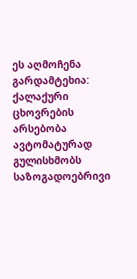ეს აღმოჩენა გარდამტეხია: ქალაქური ცხოვრების არსებობა ავტომატურად გულისხმობს საზოგადოებრივი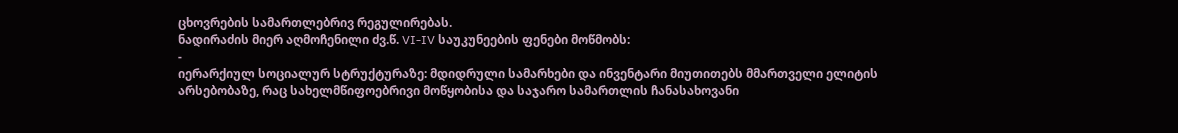ცხოვრების სამართლებრივ რეგულირებას.
ნადირაძის მიერ აღმოჩენილი ძვ.წ. VI-IV საუკუნეების ფენები მოწმობს:
-
იერარქიულ სოციალურ სტრუქტურაზე: მდიდრული სამარხები და ინვენტარი მიუთითებს მმართველი ელიტის არსებობაზე, რაც სახელმწიფოებრივი მოწყობისა და საჯარო სამართლის ჩანასახოვანი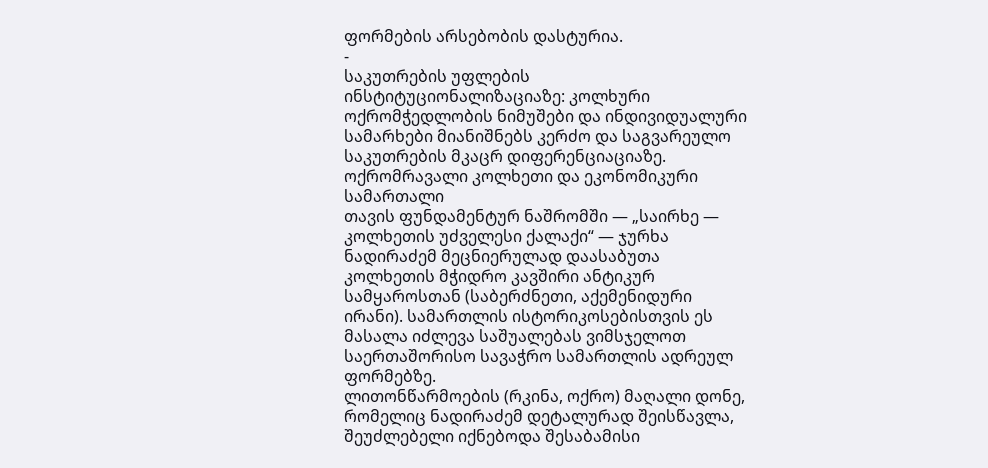ფორმების არსებობის დასტურია.
-
საკუთრების უფლების ინსტიტუციონალიზაციაზე: კოლხური ოქრომჭედლობის ნიმუშები და ინდივიდუალური სამარხები მიანიშნებს კერძო და საგვარეულო საკუთრების მკაცრ დიფერენციაციაზე.
ოქრომრავალი კოლხეთი და ეკონომიკური სამართალი
თავის ფუნდამენტურ ნაშრომში — „საირხე — კოლხეთის უძველესი ქალაქი“ — ჯურხა ნადირაძემ მეცნიერულად დაასაბუთა კოლხეთის მჭიდრო კავშირი ანტიკურ სამყაროსთან (საბერძნეთი, აქემენიდური ირანი). სამართლის ისტორიკოსებისთვის ეს მასალა იძლევა საშუალებას ვიმსჯელოთ საერთაშორისო სავაჭრო სამართლის ადრეულ ფორმებზე.
ლითონწარმოების (რკინა, ოქრო) მაღალი დონე, რომელიც ნადირაძემ დეტალურად შეისწავლა, შეუძლებელი იქნებოდა შესაბამისი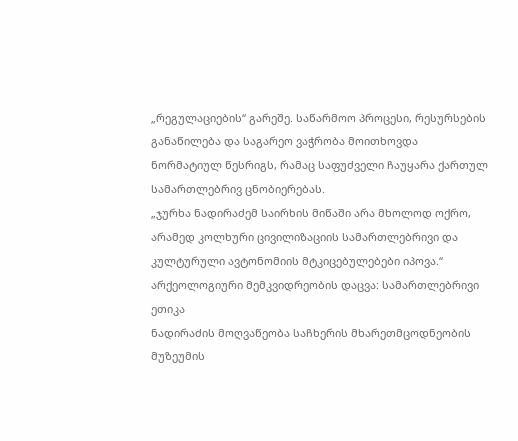„რეგულაციების“ გარეშე. საწარმოო პროცესი, რესურსების განაწილება და საგარეო ვაჭრობა მოითხოვდა ნორმატიულ წესრიგს, რამაც საფუძველი ჩაუყარა ქართულ სამართლებრივ ცნობიერებას.
„ჯურხა ნადირაძემ საირხის მიწაში არა მხოლოდ ოქრო, არამედ კოლხური ცივილიზაციის სამართლებრივი და კულტურული ავტონომიის მტკიცებულებები იპოვა.“
არქეოლოგიური მემკვიდრეობის დაცვა: სამართლებრივი ეთიკა
ნადირაძის მოღვაწეობა საჩხერის მხარეთმცოდნეობის მუზეუმის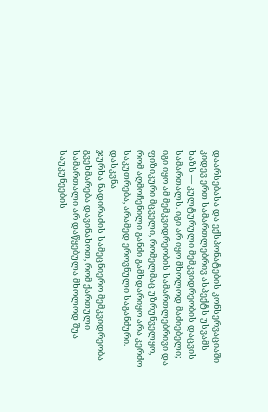დაარსებასა და ექსპონატების კონსერვაციაში კიდევ ერთ სამართლებრივ ასპექტს უსვამს ხაზს — კულტურული მემკვიდრეობის დაცვის სამართალს. იგი არ იყო მხოლოდ მაძიებელი; იგი იყო ამ მემკვიდრეობის სამართლებრივი და ფიზიკური მცველი, რომელმაც უზრუნველყო, რომ აღმოჩენილი განძი გამხდარიყო არა კერძო საკუთრება, არამედ ეროვნული საგანძური.
დასკვნა
ჯურხა ნადირაძის სამეცნიერო მემკვიდრეობა გვეხმარება დავინახოთ, რომ ქართული სამართალი არ დაწყებულა მხოლოდ შუა საუკუნეების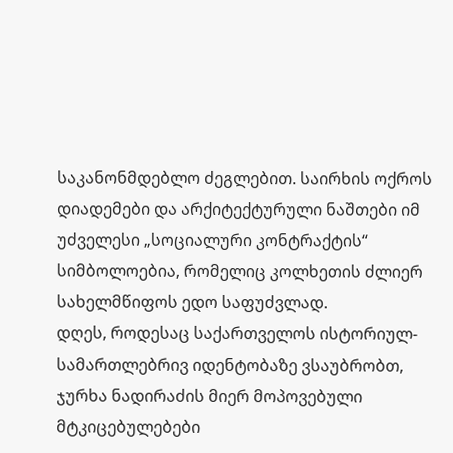საკანონმდებლო ძეგლებით. საირხის ოქროს დიადემები და არქიტექტურული ნაშთები იმ უძველესი „სოციალური კონტრაქტის“ სიმბოლოებია, რომელიც კოლხეთის ძლიერ სახელმწიფოს ედო საფუძვლად.
დღეს, როდესაც საქართველოს ისტორიულ-სამართლებრივ იდენტობაზე ვსაუბრობთ, ჯურხა ნადირაძის მიერ მოპოვებული მტკიცებულებები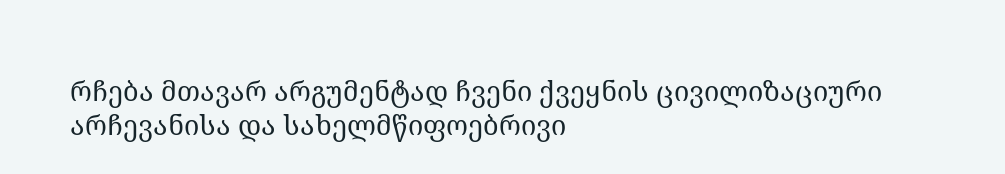რჩება მთავარ არგუმენტად ჩვენი ქვეყნის ცივილიზაციური არჩევანისა და სახელმწიფოებრივი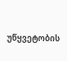უწყვეტობის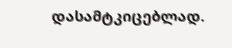დასამტკიცებლად.